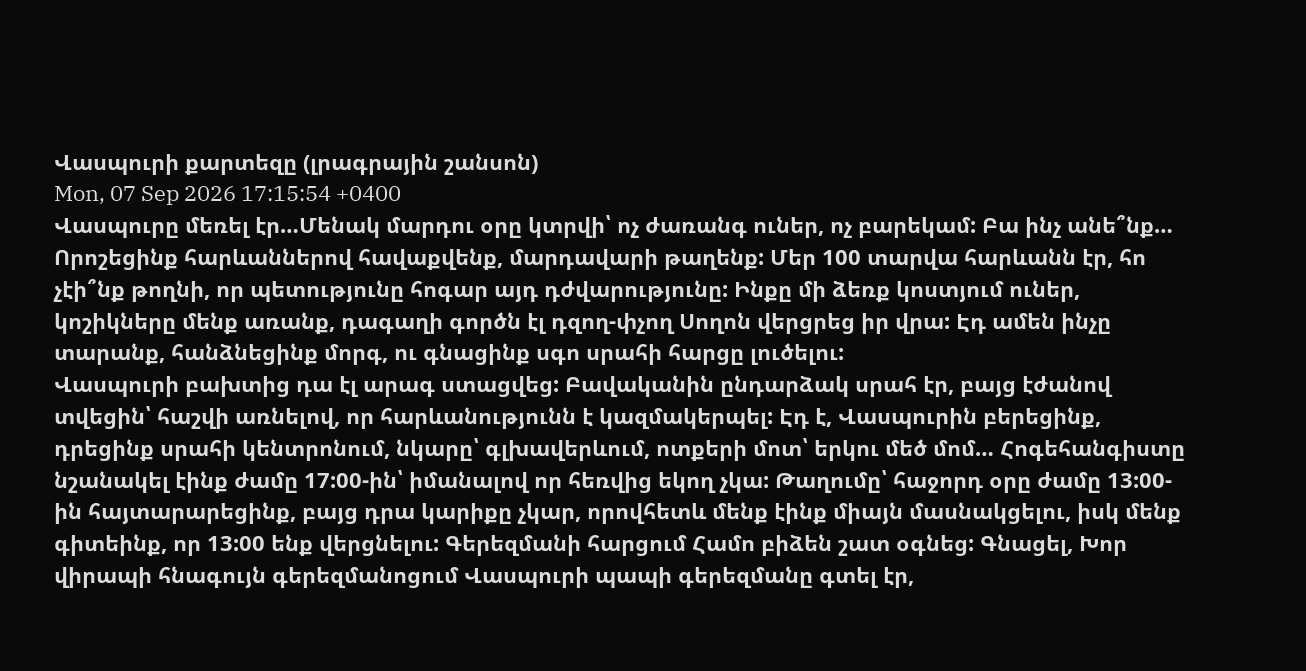Վասպուրի քարտեզը (լրագրային շանսոն)
Mon, 07 Sep 2026 17:15:54 +0400
Վասպուրը մեռել էր…Մենակ մարդու օրը կտրվի՝ ոչ ժառանգ ուներ, ոչ բարեկամ: Բա ինչ անե՞նք… Որոշեցինք հարևաններով հավաքվենք, մարդավարի թաղենք: Մեր 100 տարվա հարևանն էր, հո չէի՞նք թողնի, որ պետությունը հոգար այդ դժվարությունը: Ինքը մի ձեռք կոստյում ուներ, կոշիկները մենք առանք, դագաղի գործն էլ դզող-փչող Սողոն վերցրեց իր վրա: Էդ ամեն ինչը տարանք, հանձնեցինք մորգ, ու գնացինք սգո սրահի հարցը լուծելու:
Վասպուրի բախտից դա էլ արագ ստացվեց: Բավականին ընդարձակ սրահ էր, բայց էժանով տվեցին՝ հաշվի առնելով, որ հարևանությունն է կազմակերպել: Էդ է, Վասպուրին բերեցինք, դրեցինք սրահի կենտրոնում, նկարը՝ գլխավերևում, ոտքերի մոտ՝ երկու մեծ մոմ… Հոգեհանգիստը նշանակել էինք ժամը 17:00-ին՝ իմանալով որ հեռվից եկող չկա: Թաղումը՝ հաջորդ օրը ժամը 13:00-ին հայտարարեցինք, բայց դրա կարիքը չկար, որովհետև մենք էինք միայն մասնակցելու, իսկ մենք գիտեինք, որ 13:00 ենք վերցնելու: Գերեզմանի հարցում Համո բիձեն շատ օգնեց: Գնացել, Խոր վիրապի հնագույն գերեզմանոցում Վասպուրի պապի գերեզմանը գտել էր,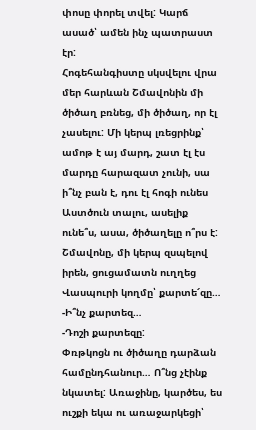փոսը փորել տվել: Կարճ ասած՝ ամեն ինչ պատրաստ էր:
Հոգեհանգիստը սկսվելու վրա մեր հարևան Շմավոնին մի ծիծաղ բռնեց, մի ծիծաղ, որ էլ չասելու: Մի կերպ լռեցրինք՝ ամոթ է այ մարդ, շատ էլ էս մարդը հարազատ չունի, սա ի՞նչ բան է, դու էլ հոգի ունես Աստծուն տալու, ասելիք ունե՞ս, ասա, ծիծաղելը ո՞րս է: Շմավոնը, մի կերպ զսպելով իրեն, ցուցամատն ուղղեց Վասպուրի կողմը՝ քարտե՜զը…
-Ի՞նչ քարտեզ…
-Դոշի քարտեզը:
Փռթկոցն ու ծիծաղը դարձան համընդհանուր… Ո՞նց չէինք նկատել: Առաջինը, կարծես, ես ուշքի եկա ու առաջարկեցի՝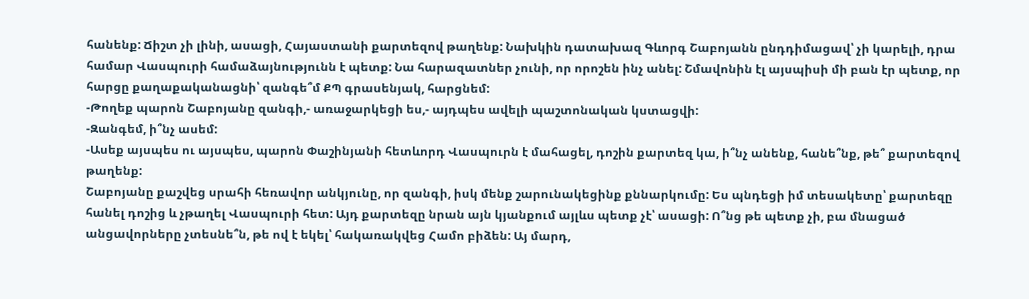հանենք: Ճիշտ չի լինի, ասացի, Հայաստանի քարտեզով թաղենք: Նախկին դատախազ Գևորգ Շաբոյանն ընդդիմացավ՝ չի կարելի, դրա համար Վասպուրի համաձայնությունն է պետք: Նա հարազատներ չունի, որ որոշեն ինչ անել: Շմավոնին էլ այսպիսի մի բան էր պետք, որ հարցը քաղաքականացնի՝ զանգե՞մ ՔՊ գրասենյակ, հարցնեմ:
-Թողեք պարոն Շաբոյանը զանգի,- առաջարկեցի ես,- այդպես ավելի պաշտոնական կստացվի:
-Զանգեմ, ի՞նչ ասեմ:
-Ասեք այսպես ու այսպես, պարոն Փաշինյանի հետևորդ Վասպուրն է մահացել, դոշին քարտեզ կա, ի՞նչ անենք, հանե՞նք, թե՞ քարտեզով թաղենք:
Շաբոյանը քաշվեց սրահի հեռավոր անկյունը, որ զանգի, իսկ մենք շարունակեցինք քննարկումը: Ես պնդեցի իմ տեսակետը՝ քարտեզը հանել դոշից և չթաղել Վասպուրի հետ: Այդ քարտեզը նրան այն կյանքում այլևս պետք չէ՝ ասացի: Ո՞նց թե պետք չի, բա մնացած անցավորները չտեսնե՞ն, թե ով է եկել՝ հակառակվեց Համո բիձեն: Այ մարդ,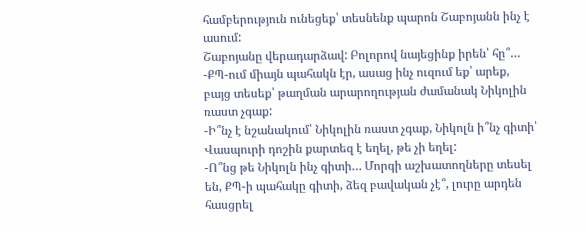համբերություն ունեցեք՝ տեսնենք պարոն Շաբոյանն ինչ է ասում:
Շաբոյանը վերադարձավ: Բոլորով նայեցինք իրեն՝ հը՞…
-ՔՊ-ում միայն պահակն էր, ասաց ինչ ուզում եք՝ արեք, բայց տեսեք՝ թաղման արարողության ժամանակ Նիկոլին ռաստ չգաք:
-Ի՞նչ է նշանակում՝ Նիկոլին ռաստ չգաք, Նիկոլն ի՞նչ գիտի՝ Վասպուրի դոշին քարտեզ է եղել, թե չի եղել:
-Ո՞նց թե Նիկոլն ինչ գիտի… Մորգի աշխատողները տեսել են, ՔՊ-ի պահակը գիտի, ձեզ բավական չէ՞, լուրը արդեն հասցրել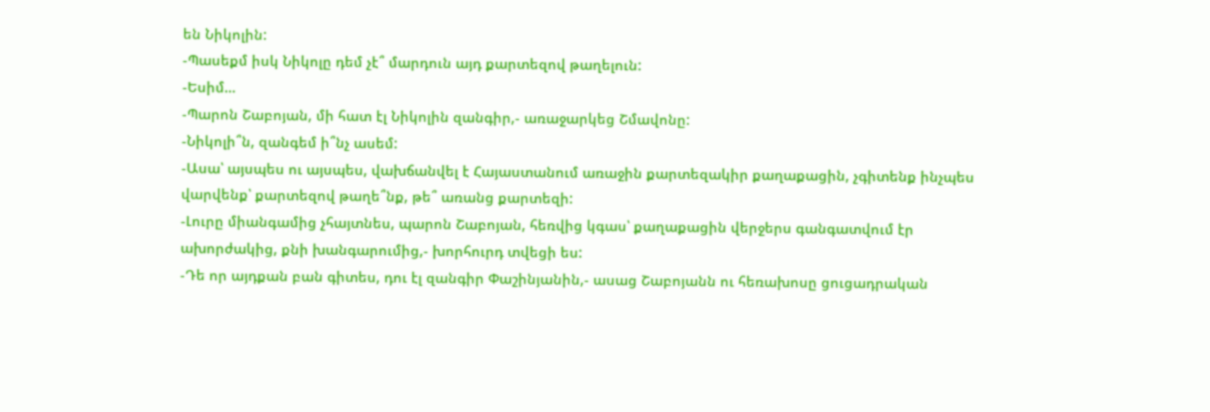են Նիկոլին:
-Պասեքմ իսկ Նիկոլը դեմ չէ՞ մարդուն այդ քարտեզով թաղելուն:
-Եսիմ…
-Պարոն Շաբոյան, մի հատ էլ Նիկոլին զանգիր,- առաջարկեց Շմավոնը:
-Նիկոլի՞ն, զանգեմ ի՞նչ ասեմ:
-Ասա՝ այսպես ու այսպես, վախճանվել է Հայաստանում առաջին քարտեզակիր քաղաքացին, չգիտենք ինչպես վարվենք՝ քարտեզով թաղե՞նք, թե՞ առանց քարտեզի:
-Լուրը միանգամից չհայտնես, պարոն Շաբոյան, հեռվից կգաս՝ քաղաքացին վերջերս գանգատվում էր ախորժակից, քնի խանգարումից,- խորհուրդ տվեցի ես:
-Դե որ այդքան բան գիտես, դու էլ զանգիր Փաշինյանին,- ասաց Շաբոյանն ու հեռախոսը ցուցադրական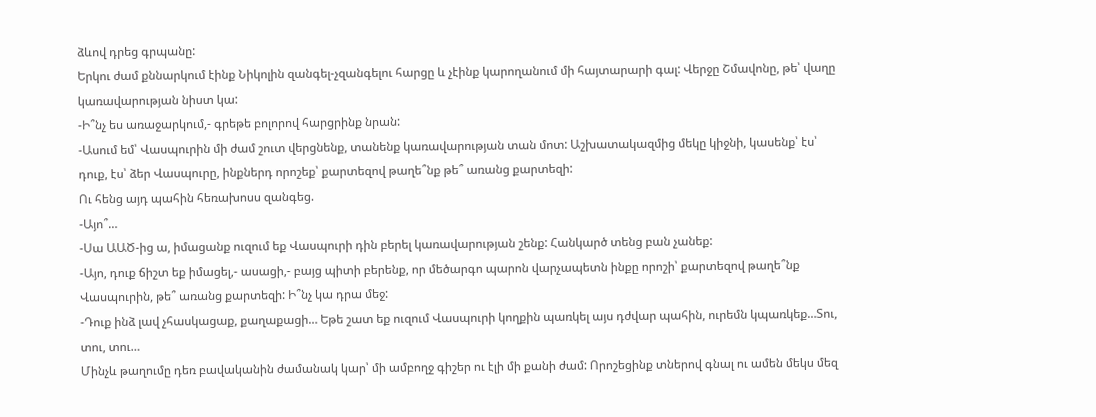ձևով դրեց գրպանը:
Երկու ժամ քննարկում էինք Նիկոլին զանգել-չզանգելու հարցը և չէինք կարողանում մի հայտարարի գալ: Վերջը Շմավոնը, թե՝ վաղը կառավարության նիստ կա:
-Ի՞նչ ես առաջարկում,- գրեթե բոլորով հարցրինք նրան:
-Ասում եմ՝ Վասպուրին մի ժամ շուտ վերցնենք, տանենք կառավարության տան մոտ: Աշխատակազմից մեկը կիջնի, կասենք՝ էս՝ դուք, էս՝ ձեր Վասպուրը, ինքներդ որոշեք՝ քարտեզով թաղե՞նք թե՞ առանց քարտեզի:
Ու հենց այդ պահին հեռախոսս զանգեց.
-Այո՞…
-Սա ԱԱԾ-ից ա, իմացանք ուզում եք Վասպուրի դին բերել կառավարության շենք: Հանկարծ տենց բան չանեք:
-Այո, դուք ճիշտ եք իմացել,- ասացի,- բայց պիտի բերենք, որ մեծարգո պարոն վարչապետն ինքը որոշի՝ քարտեզով թաղե՞նք Վասպուրին, թե՞ առանց քարտեզի: Ի՞նչ կա դրա մեջ:
-Դուք ինձ լավ չհասկացաք, քաղաքացի… Եթե շատ եք ուզում Վասպուրի կողքին պառկել այս դժվար պահին, ուրեմն կպառկեք…Տու, տու, տու…
Մինչև թաղումը դեռ բավականին ժամանակ կար՝ մի ամբողջ գիշեր ու էլի մի քանի ժամ: Որոշեցինք տներով գնալ ու ամեն մեկս մեզ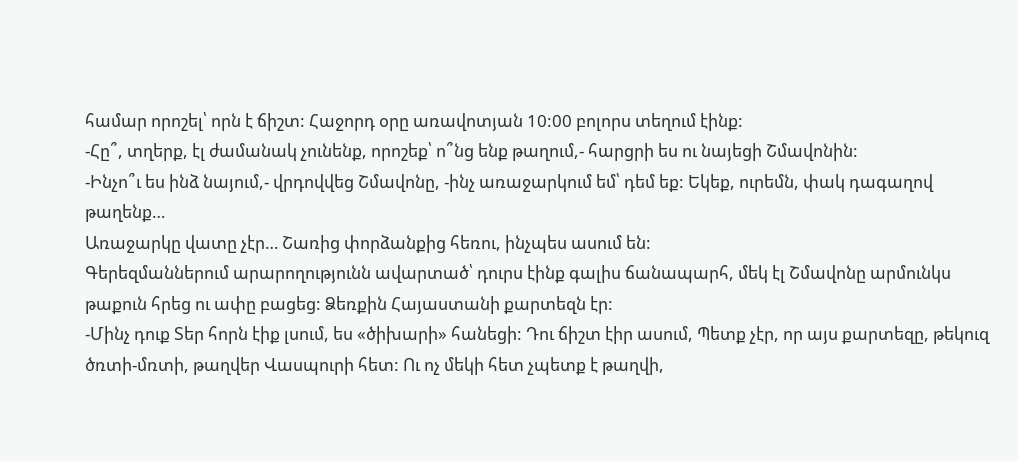համար որոշել՝ որն է ճիշտ: Հաջորդ օրը առավոտյան 10:00 բոլորս տեղում էինք:
-Հը՞, տղերք, էլ ժամանակ չունենք, որոշեք՝ ո՞նց ենք թաղում,- հարցրի ես ու նայեցի Շմավոնին:
-Ինչո՞ւ ես ինձ նայում,- վրդովվեց Շմավոնը, -ինչ առաջարկում եմ՝ դեմ եք: Եկեք, ուրեմն, փակ դագաղով թաղենք…
Առաջարկը վատը չէր… Շառից փորձանքից հեռու, ինչպես ասում են:
Գերեզմաններում արարողությունն ավարտած՝ դուրս էինք գալիս ճանապարհ, մեկ էլ Շմավոնը արմունկս թաքուն հրեց ու ափը բացեց: Ձեռքին Հայաստանի քարտեզն էր:
-Մինչ դուք Տեր հորն էիք լսում, ես «ծիխարի» հանեցի: Դու ճիշտ էիր ասում, Պետք չէր, որ այս քարտեզը, թեկուզ ծռտի-մռտի, թաղվեր Վասպուրի հետ: Ու ոչ մեկի հետ չպետք է թաղվի,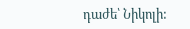դաժե՝ Նիկոլի: